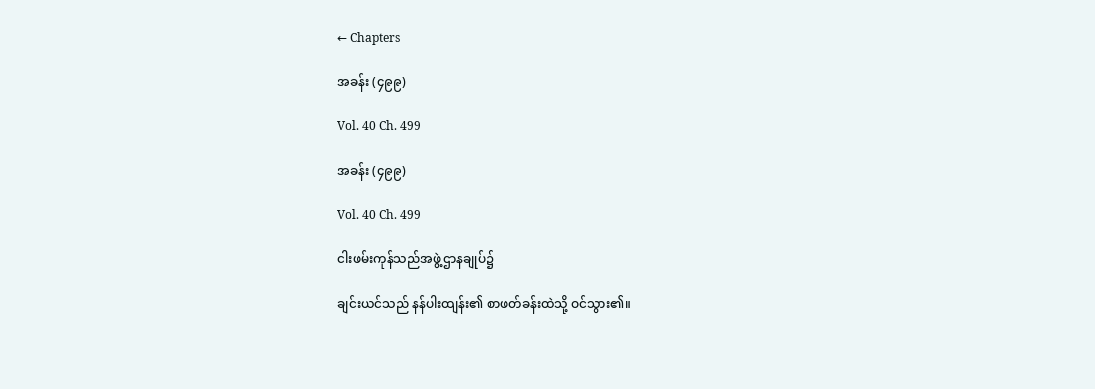← Chapters

အခန်း (၄၉၉)

Vol. 40 Ch. 499

အခန်း (၄၉၉)

Vol. 40 Ch. 499

ငါးဖမ်းကုန်သည်အဖွဲ့ဌာနချုပ်၌

ချင်းယင်သည် နန်ပါးထျန်း၏ စာဖတ်ခန်းထဲသို့ ဝင်သွား၏။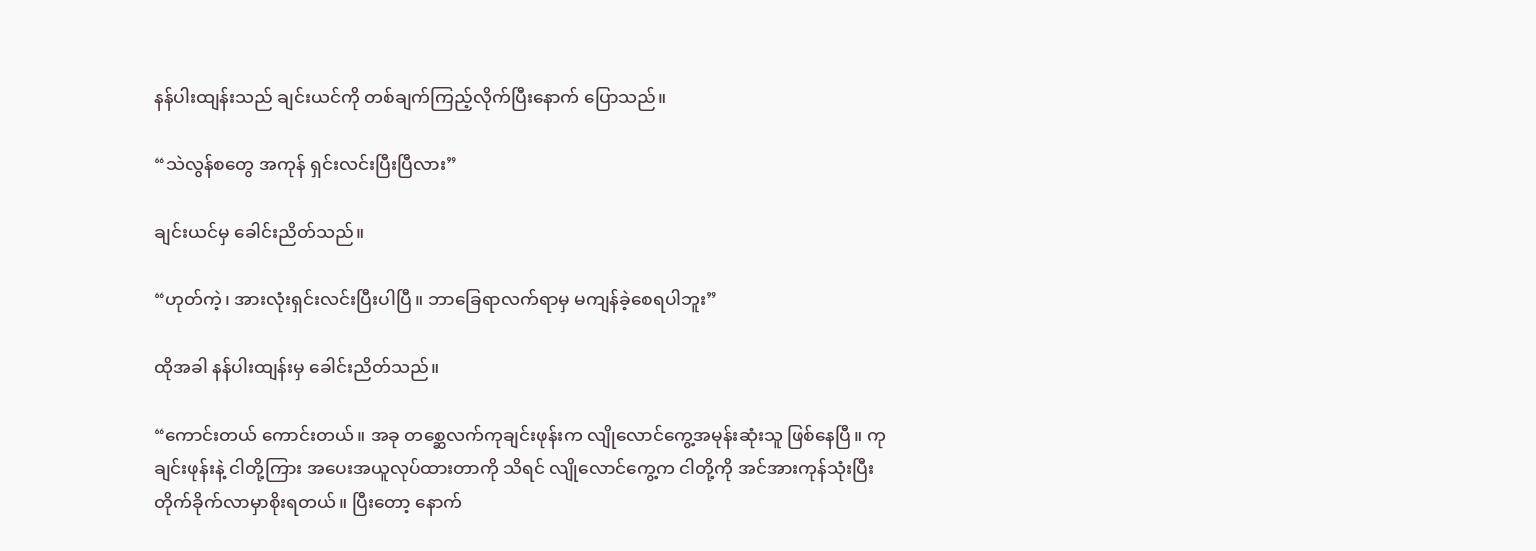နန်ပါးထျန်းသည် ချင်းယင်ကို တစ်ချက်ကြည့်လိုက်ပြီးနောက် ပြောသည်။

“သဲလွန်စတွေ အကုန် ရှင်းလင်းပြီးပြီလား”

ချင်းယင်မှ ခေါင်းညိတ်သည်။

“ဟုတ်ကဲ့၊ အားလုံးရှင်းလင်းပြီးပါပြီ။ ဘာခြေရာလက်ရာမှ မကျန်ခဲ့စေရပါဘူး”

ထိုအခါ နန်ပါးထျန်းမှ ခေါင်းညိတ်သည်။

“ကောင်းတယ် ကောင်းတယ်။ အခု တစ္ဆေလက်ကုချင်းဖုန်းက လျိုလောင်ကွေ့အမုန်းဆုံးသူ ဖြစ်နေပြီ။ ကုချင်းဖုန်းနဲ့ ငါတို့ကြား အပေးအယူလုပ်ထားတာကို သိရင် လျိုလောင်ကွေ့က ငါတို့ကို အင်အားကုန်သုံးပြီး တိုက်ခိုက်လာမှာစိုးရတယ်။ ပြီးတော့ နောက်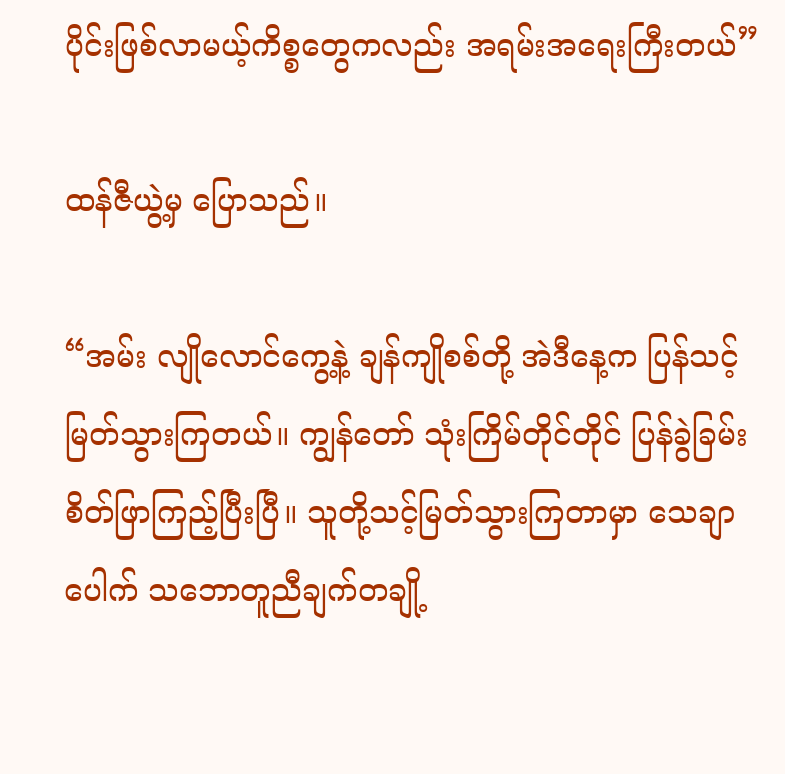ပိုင်းဖြစ်လာမယ့်ကိစ္စတွေကလည်း အရမ်းအရေးကြီးတယ်”

ထန်ဇီယွဲ့မှ ပြောသည်။

“အမ်း လျိုလောင်ကွေ့နဲ့ ချန်ကျိုစစ်တို့ အဲဒီနေ့က ပြန်သင့်မြတ်သွားကြတယ်။ ကျွန်တော် သုံးကြိမ်တိုင်တိုင် ပြန်ခွဲခြမ်းစိတ်ဖြာကြည့်ပြီးပြီ။ သူတို့သင့်မြတ်သွားကြတာမှာ သေချာပေါက် သဘောတူညီချက်တချို့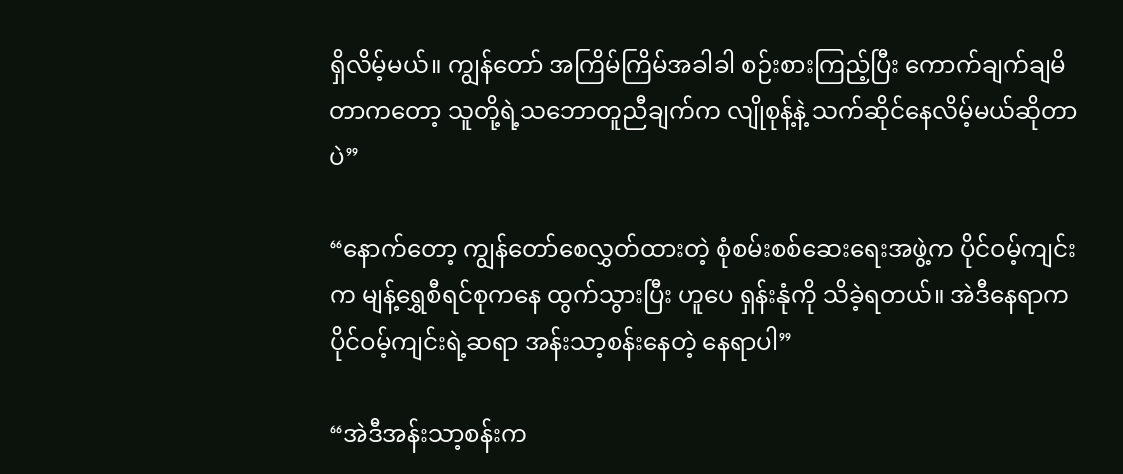ရှိလိမ့်မယ်။ ကျွန်တော် အကြိမ်ကြိမ်အခါခါ စဉ်းစားကြည့်ပြီး ကောက်ချက်ချမိတာကတော့ သူတို့ရဲ့သဘောတူညီချက်က လျိုစုန့်နဲ့ သက်ဆိုင်နေလိမ့်မယ်ဆိုတာပဲ”

“နောက်တော့ ကျွန်တော်စေလွှတ်ထားတဲ့ စုံစမ်းစစ်ဆေးရေးအဖွဲ့က ပိုင်ဝမ့်ကျင်းက မျန့်ရွှေစီရင်စုကနေ ထွက်သွားပြီး ဟူပေ ရှန်းနုံကို သိခဲ့ရတယ်။ အဲဒီနေရာက ပိုင်ဝမ့်ကျင်းရဲ့ဆရာ အန်းသာ့စန်းနေတဲ့ နေရာပါ”

“အဲဒီအန်းသာ့စန်းက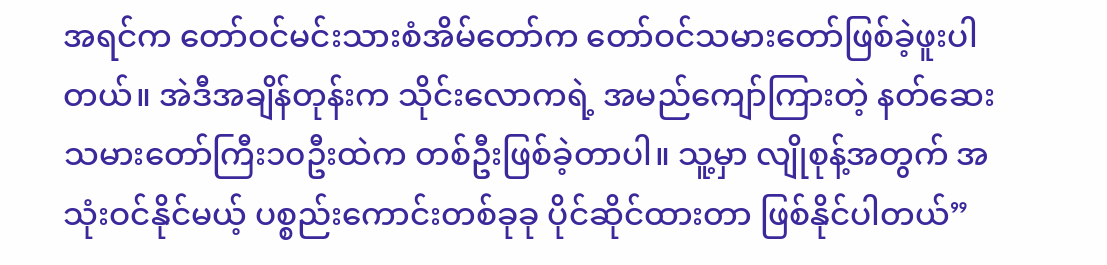အရင်က တော်ဝင်မင်းသားစံအိမ်တော်က တော်ဝင်သမားတော်ဖြစ်ခဲ့ဖူးပါတယ်။ အဲဒီအချိန်တုန်းက သိုင်းလောကရဲ့ အမည်ကျော်ကြားတဲ့ နတ်ဆေးသမားတော်ကြီး၁၀ဦးထဲက တစ်ဦးဖြစ်ခဲ့တာပါ။ သူ့မှာ လျိုစုန့်အတွက် အသုံးဝင်နိုင်မယ့် ပစ္စည်းကောင်းတစ်ခုခု ပိုင်ဆိုင်ထားတာ ဖြစ်နိုင်ပါတယ်”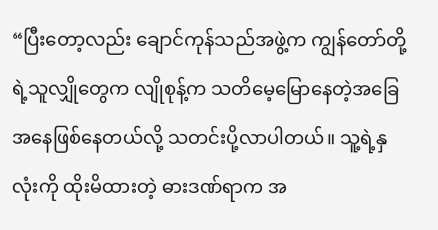“ပြီးတော့လည်း ချောင်ကုန်သည်အဖွဲ့က ကျွန်တော်တို့ရဲ့သူလျှိုတွေက လျိုစုန့်က သတိမေ့မြောနေတဲ့အခြေအနေဖြစ်နေတယ်လို့ သတင်းပို့လာပါတယ်။ သူ့ရဲ့နှလုံးကို ထိုးမိထားတဲ့ ဓားဒဏ်ရာက အ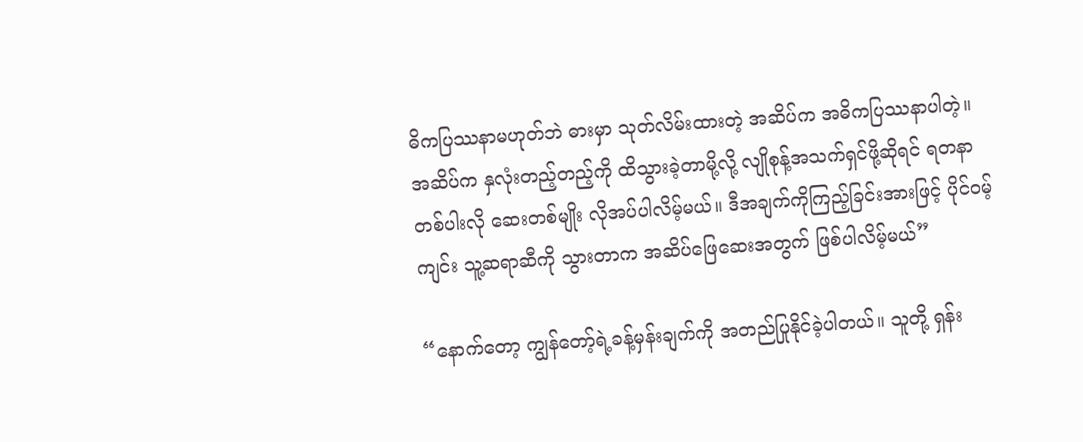ဓိကပြဿနာမဟုတ်ဘဲ ဓားမှာ သုတ်လိမ်းထားတဲ့ အဆိပ်က အဓိကပြဿနာပါတဲ့။ အဆိပ်က နှလုံးတည့်တည့်ကို ထိသွားခဲ့တာမို့လို့ လျိုစုန့်အသက်ရှင်ဖို့ဆိုရင် ရတနာတစ်ပါးလို ဆေးတစ်မျိုး လိုအပ်ပါလိမ့်မယ်။ ဒီအချက်ကိုကြည့်ခြင်းအားဖြင့် ပိုင်ဝမ့်ကျင်း သူ့ဆရာဆီကို သွားတာက အဆိပ်ဖြေဆေးအတွက် ဖြစ်ပါလိမ့်မယ်”

“နောက်တော့ ကျွန်တော့်ရဲ့ခန့်မှန်းချက်ကို အတည်ပြုနိုင်ခဲ့ပါတယ်။ သူတို့ ရှန်း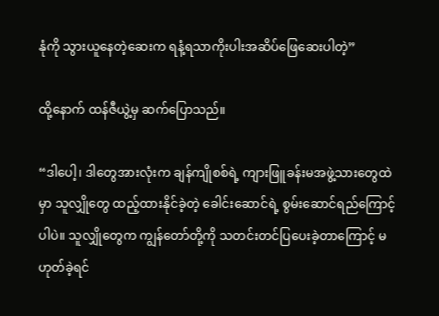နုံကို သွားယူနေတဲ့ဆေးက ရနံ့ရသာကိုးပါးအဆိပ်ဖြေဆေးပါတဲ့”

ထို့နောက် ထန်ဇီယွဲ့မှ ဆက်ပြောသည်။

“ဒါပေါ့၊ ဒါတွေအားလုံးက ချန်ကျိုစစ်ရဲ့ ကျားဖြူခန်းမအဖွဲ့သားတွေထဲမှာ သူလျှိုတွေ ထည့်ထားနိုင်ခဲ့တဲ့ ခေါင်းဆောင်ရဲ့ စွမ်းဆောင်ရည်ကြောင့်ပါပဲ။ သူလျှိုတွေက ကျွန်တော်တို့ကို သတင်းတင်ပြပေးခဲ့တာကြောင့် မဟုတ်ခဲ့ရင်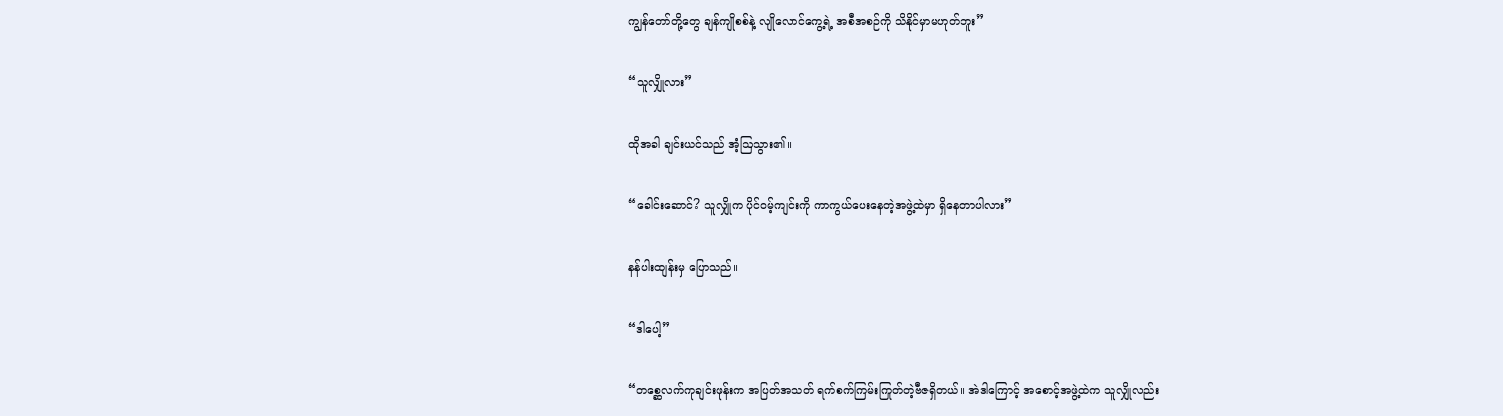ကျွန်တော်တို့တွေ ချန်ကျိုစစ်နဲ့ လျိုလောင်ကွေ့ရဲ့ အစီအစဉ်ကို သိနိုင်မှာမဟုတ်ဘူး”

“သူလျှိုလား”

ထိုအခါ ချင်းယင်သည် အံ့ဩသွား၏။

“ခေါင်းဆောင်? သူလျှိုက ပိုင်ဝမ့်ကျင်းကို ကာကွယ်ပေးနေတဲ့အဖွဲ့ထဲမှာ ရှိနေတာပါလား”

နန်ပါးထျန်းမှ ပြောသည်။

“ဒါပေါ့”

“တစ္ဆေလက်ကုချင်းဖုန်းက အပြတ်အသတ် ရက်စက်ကြမ်းကြုတ်တဲ့ဗီဇရှိတယ်။ အဲဒါကြောင့် အစောင့်အဖွဲ့ထဲက သူလျှိုလည်း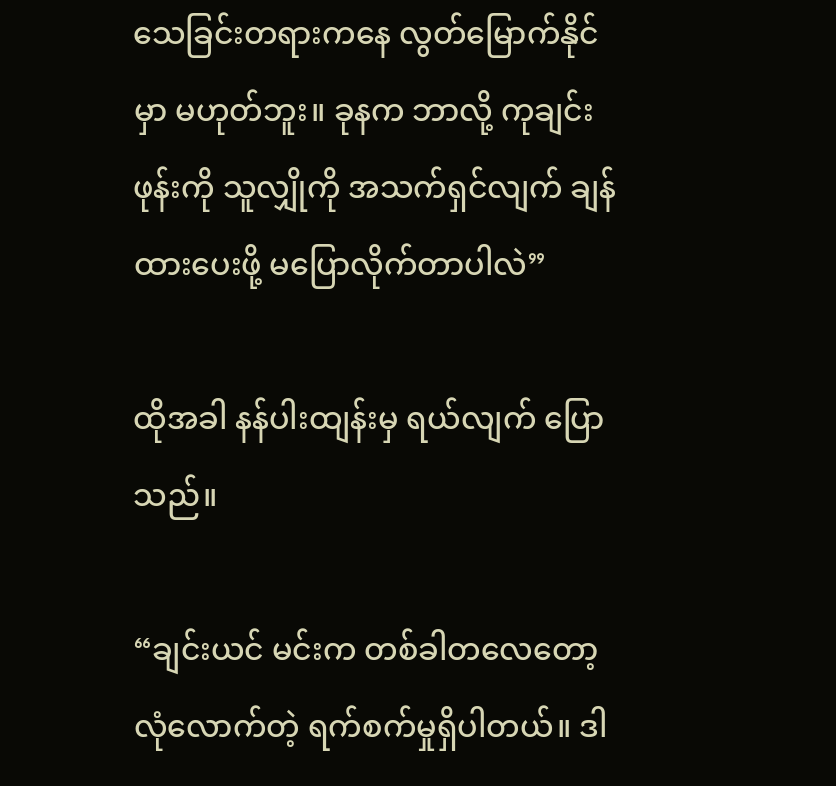သေခြင်းတရားကနေ လွတ်မြောက်နိုင်မှာ မဟုတ်ဘူး။ ခုနက ဘာလို့ ကုချင်းဖုန်းကို သူလျှိုကို အသက်ရှင်လျက် ချန်ထားပေးဖို့ မပြောလိုက်တာပါလဲ”

ထိုအခါ နန်ပါးထျန်းမှ ရယ်လျက် ပြောသည်။

“ချင်းယင် မင်းက တစ်ခါတလေတော့ လုံလောက်တဲ့ ရက်စက်မှုရှိပါတယ်။ ဒါ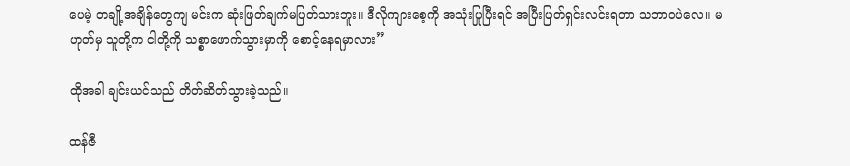ပေမဲ့ တချို့အချိန်တွေကျ မင်းက ဆုံးဖြတ်ချက်မပြတ်သားဘူး။ ဒီလိုကျားစေ့ကို အသုံးပြုပြီးရင် အပြီးပြတ်ရှင်းလင်းရတာ သဘာဝပဲလေ။ မဟုတ်မှ သူတို့က ငါတို့ကို သစ္စာဖောက်သွားမှာကို စောင့်နေရမှာလား”

ထိုအခါ ချင်းယင်သည် တိတ်ဆိတ်သွားခဲ့သည်။

ထန်ဇီ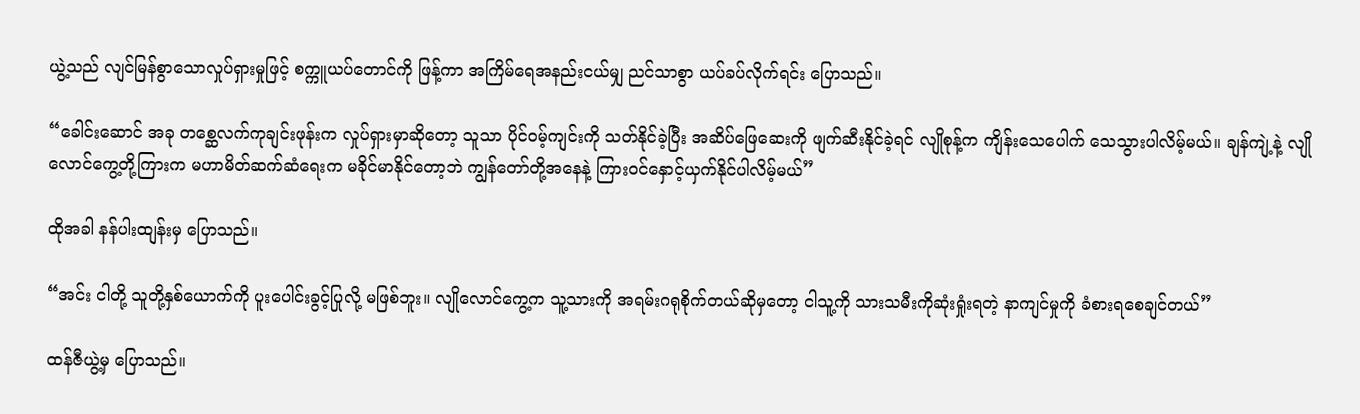ယွဲ့သည် လျင်မြန်စွာသောလှုပ်ရှားမှုဖြင့် စက္ကူယပ်တောင်ကို ဖြန့်ကာ အကြိမ်ရေအနည်းငယ်မျှ ညင်သာစွာ ယပ်ခပ်လိုက်ရင်း ပြောသည်။

“ခေါင်းဆောင် အခု တစ္ဆေလက်ကုချင်းဖုန်းက လှုပ်ရှားမှာဆိုတော့ သူသာ ပိုင်ဝမ့်ကျင်းကို သတ်နိုင်ခဲ့ပြီး အဆိပ်ဖြေဆေးကို ဖျက်ဆီးနိုင်ခဲ့ရင် လျိုစုန့်က ကျိန်းသေပေါက် သေသွားပါလိမ့်မယ်။ ချန်ကျဲ့နဲ့ လျိုလောင်ကွေ့တို့ကြားက မဟာမိတ်ဆက်ဆံရေးက မခိုင်မာနိုင်တော့ဘဲ ကျွန်တော်တို့အနေနဲ့ ကြားဝင်နှောင့်ယှက်နိုင်ပါလိမ့်မယ်”

ထိုအခါ နန်ပါးထျန်းမှ ပြောသည်။

“အင်း ငါတို့ သူတို့နှစ်ယောက်ကို ပူးပေါင်းခွင့်ပြုလို့ မဖြစ်ဘူး။ လျိုလောင်ကွေ့က သူ့သားကို အရမ်းဂရုစိုက်တယ်ဆိုမှတော့ ငါသူ့ကို သားသမီးကိုဆုံးရှုံးရတဲ့ နာကျင်မှုကို ခံစားရစေချင်တယ်”

ထန်ဇီယွဲ့မှ ပြောသည်။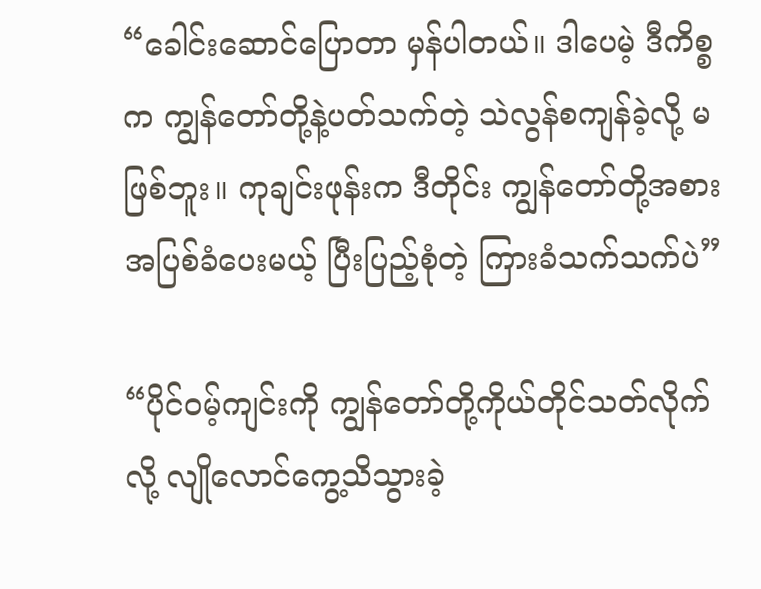“ခေါင်းဆောင်ပြောတာ မှန်ပါတယ်။ ဒါပေမဲ့ ဒီကိစ္စက ကျွန်တော်တို့နဲ့ပတ်သက်တဲ့ သဲလွန်စကျန်ခဲ့လို့ မဖြစ်ဘူး။ ကုချင်းဖုန်းက ဒီတိုင်း ကျွန်တော်တို့အစား အပြစ်ခံပေးမယ့် ပြီးပြည့်စုံတဲ့ ကြားခံသက်သက်ပဲ”

“ပိုင်ဝမ့်ကျင်းကို ကျွန်တော်တို့ကိုယ်တိုင်သတ်လိုက်လို့ လျိုလောင်ကွေ့သိသွားခဲ့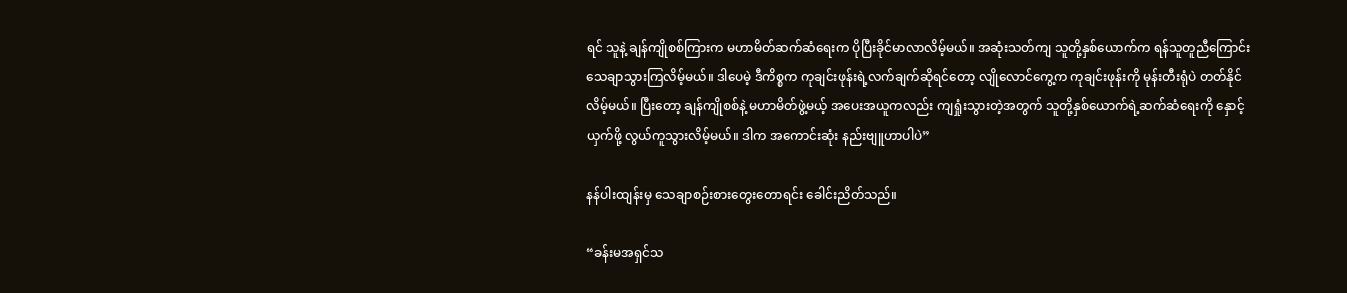ရင် သူနဲ့ ချန်ကျိုစစ်ကြားက မဟာမိတ်ဆက်ဆံရေးက ပိုပြီးခိုင်မာလာလိမ့်မယ်။ အဆုံးသတ်ကျ သူတို့နှစ်ယောက်က ရန်သူတူညီကြောင်း သေချာသွားကြလိမ့်မယ်။ ဒါပေမဲ့ ဒီကိစ္စက ကုချင်းဖုန်းရဲ့လက်ချက်ဆိုရင်တော့ လျိုလောင်ကွေ့က ကုချင်းဖုန်းကို မုန်းတီးရုံပဲ တတ်နိုင်လိမ့်မယ်။ ပြီးတော့ ချန်ကျိုစစ်နဲ့ မဟာမိတ်ဖွဲ့မယ့် အပေးအယူကလည်း ကျရှုံးသွားတဲ့အတွက် သူတို့နှစ်ယောက်ရဲ့ဆက်ဆံရေးကို နှောင့်ယှက်ဖို့ လွယ်ကူသွားလိမ့်မယ်။ ဒါက အကောင်းဆုံး နည်းဗျူဟာပါပဲ”

နန်ပါးထျန်းမှ သေချာစဉ်းစားတွေးတောရင်း ခေါင်းညိတ်သည်။

“ခန်းမအရှင်သ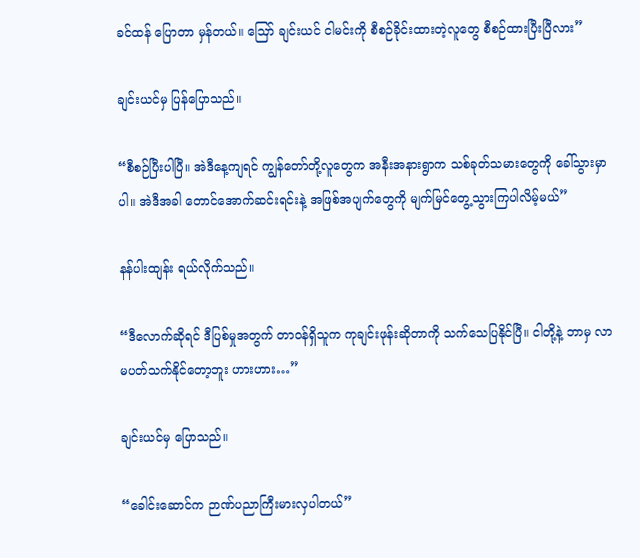ခင်ထန် ပြောတာ မှန်တယ်။ ဪ ချင်းယင် ငါမင်းကို စီစဉ်ခိုင်းထားတဲ့လူတွေ စီစဉ်ထားပြီးပြီလား”

ချင်းယင်မှ ပြန်ပြောသည်။

“စီစဉ်ပြီးပါပြီ။ အဲဒီနေ့ကျရင် ကျွန်တော်တို့လူတွေက အနီးအနားရွာက သစ်ခုတ်သမားတွေကို ခေါ်သွားမှာပါ။ အဲဒီအခါ တောင်အောက်ဆင်းရင်းနဲ့ အဖြစ်အပျက်တွေကို မျက်မြင်တွေ့သွားကြပါလိမ့်မယ်”

နန်ပါးထျန်း ရယ်လိုက်သည်။

“ဒီလောက်ဆိုရင် ဒီပြစ်မှုအတွက် တာဝန်ရှိသူက ကုချင်းဖုန်းဆိုတာကို သက်သေပြနိုင်ပြီ။ ငါတို့နဲ့ ဘာမှ လာမပတ်သက်နိုင်တော့ဘူး ဟားဟား…”

ချင်းယင်မှ ပြောသည်။

“ခေါင်းဆောင်က ဉာဏ်ပညာကြီးမားလှပါတယ်”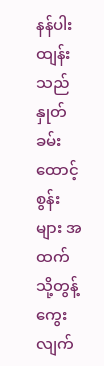နန်ပါးထျန်းသည် နှုတ်ခမ်းထောင့်စွန်းများ အထက်သို့တွန့်ကွေးလျက်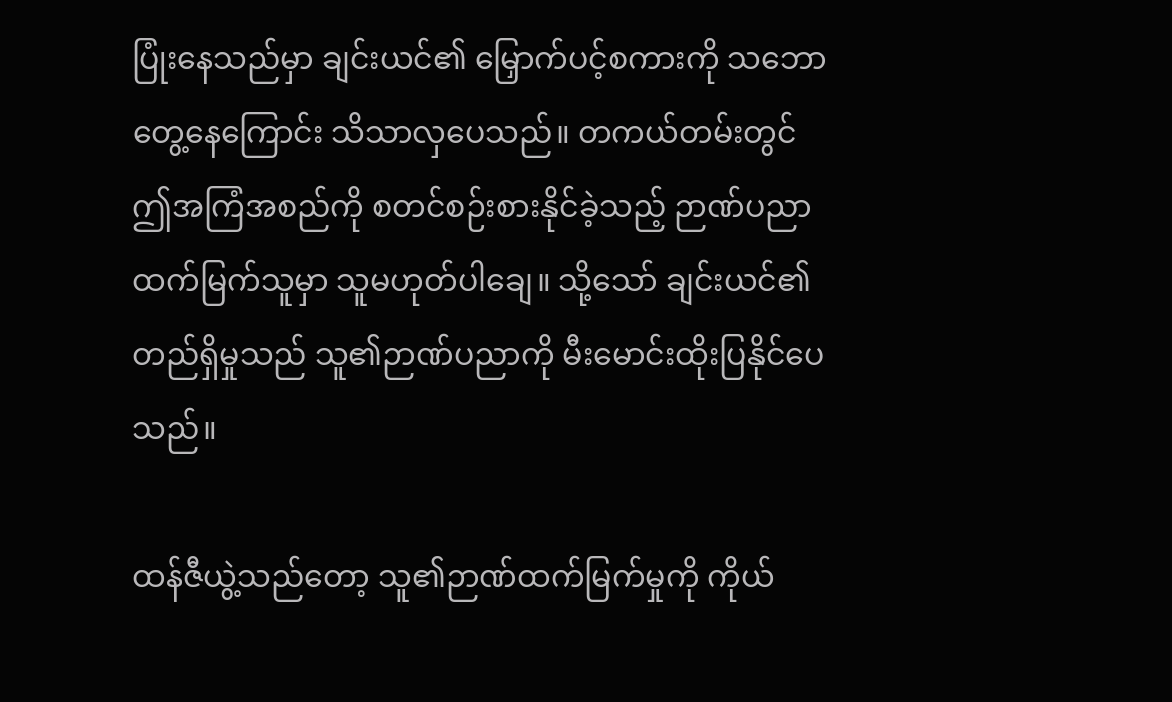ပြုံးနေသည်မှာ ချင်းယင်၏ မြှောက်ပင့်စကားကို သဘောတွေ့နေကြောင်း သိသာလှပေသည်။ တကယ်တမ်းတွင် ဤအကြံအစည်ကို စတင်စဉ်းစားနိုင်ခဲ့သည့် ဉာဏ်ပညာထက်မြက်သူမှာ သူမဟုတ်ပါချေ။ သို့သော် ချင်းယင်၏တည်ရှိမှုသည် သူ၏ဉာဏ်ပညာကို မီးမောင်းထိုးပြနိုင်ပေသည်။

ထန်ဇီယွဲ့သည်တော့ သူ၏ဉာဏ်ထက်မြက်မှုကို ကိုယ်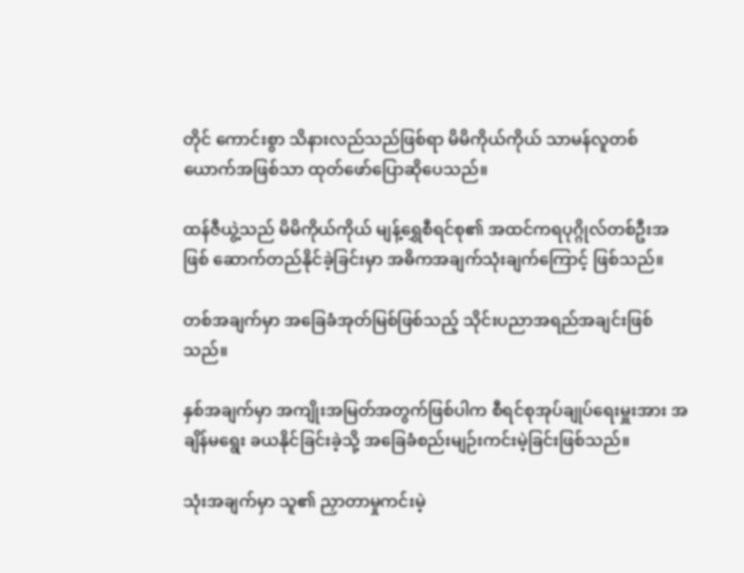တိုင် ကောင်းစွာ သိနားလည်သည်ဖြစ်ရာ မိမိကိုယ်ကိုယ် သာမန်လူတစ်ယောက်အဖြစ်သာ ထုတ်ဖော်ပြောဆိုပေသည်။

ထန်ဇီယွဲ့သည် မိမိကိုယ်ကိုယ် မျန့်ရွှေစီရင်စု၏ အထင်ကရပုဂ္ဂိုလ်တစ်ဦးအဖြစ် ဆောက်တည်နိုင်ခဲ့ခြင်းမှာ အဓိကအချက်သုံးချက်ကြောင့် ဖြစ်သည်။

တစ်အချက်မှာ အခြေခံအုတ်မြစ်ဖြစ်သည့် သိုင်းပညာအရည်အချင်းဖြစ်သည်။

နှစ်အချက်မှာ အကျိုးအမြတ်အတွက်ဖြစ်ပါက စီရင်စုအုပ်ချုပ်ရေးမှူးအား အချိန်မရွေး ခယနိုင်ခြင်းခဲ့သို့ အခြေခံစည်းမျဉ်းကင်းမဲ့ခြင်းဖြစ်သည်။

သုံးအချက်မှာ သူ၏ ညှာတာမှုကင်းမဲ့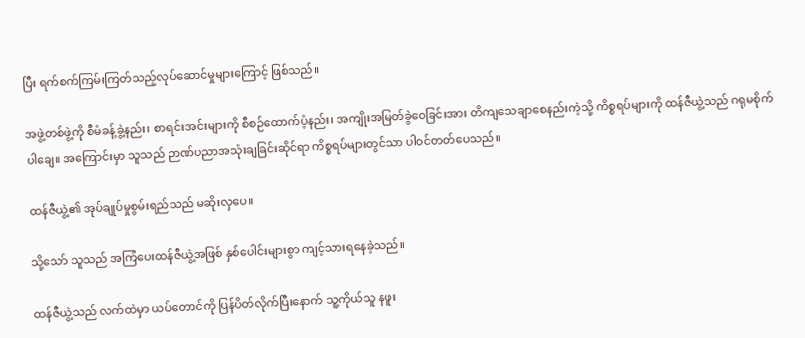ပြီး ရက်စက်ကြမ်းကြတ်သည့်လုပ်ဆောင်မှုများကြောင့် ဖြစ်သည်။

အဖွဲ့တစ်ဖွဲ့ကို စီမံခန့်ခွဲ့နည်း၊ စာရင်းအင်းများကို စီစဉ်ထောက်ပံ့နည်း၊ အကျိုးအမြတ်ခွဲဝေခြင်းအား တိကျသေချာစေနည်းကဲ့သို့ ကိစ္စရပ်များကို ထန်ဇီယွဲ့သည် ဂရုမစိုက်ပါချေ။ အကြောင်းမှာ သူသည် ဉာဏ်ပညာအသုံးချခြင်းဆိုင်ရာ ကိစ္စရပ်များတွင်သာ ပါဝင်တတ်ပေသည်။

ထန်ဇီယွဲ့၏ အုပ်ချုပ်မှုစွမ်းရည်သည် မဆိုးလှပေ။

သို့သော် သူသည် အကြံပေးထန်ဇီယွဲ့အဖြစ် နှစ်ပေါင်းများစွာ ကျင့်သားရနေခဲ့သည်။

ထန်ဇီယွဲ့သည် လက်ထဲမှာ ယပ်တောင်ကို ပြန်ပိတ်လိုက်ပြီးနောက် သူ့ကိုယ်သူ နဖူး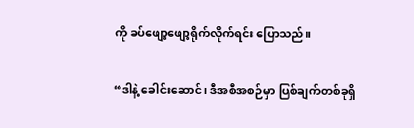ကို ခပ်ဖျော့ဖျော့ရိုက်လိုက်ရင်း ပြောသည်။

“ဒါနဲ့ ခေါင်းဆောင်၊ ဒီအစီအစဉ်မှာ ပြစ်ချက်တစ်ခုရှိ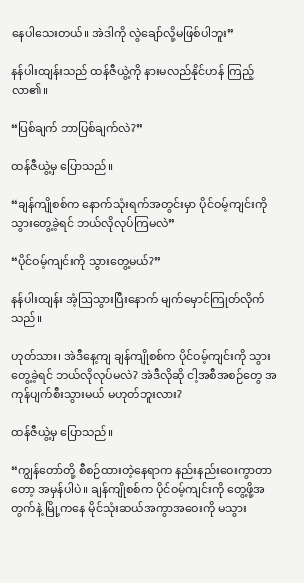နေပါသေးတယ်။ အဲဒါကို လွဲချော်လို့မဖြစ်ပါဘူး”

နန်ပါးထျန်းသည် ထန်ဇီယွဲ့ကို နားမလည်နိုင်ဟန် ကြည့်လာ၏။

“ပြစ်ချက် ဘာပြစ်ချက်လဲ?”

ထန်ဇီယွဲ့မှ ပြောသည်။

“ချန်ကျိုစစ်က နောက်သုံးရက်အတွင်းမှာ ပိုင်ဝမ့်ကျင်းကို သွားတွေ့ခဲ့ရင် ဘယ်လိုလုပ်ကြမလဲ”

“ပိုင်ဝမ့်ကျင်းကို သွားတွေ့မယ်?”

နန်ပါးထျန်း အံ့ဩသွားပြီးနောက် မျက်မှောင်ကြုတ်လိုက်သည်။

ဟုတ်သား၊ အဲဒီနေ့ကျ ချန်ကျိုစစ်က ပိုင်ဝမ့်ကျင်းကို သွားတွေ့ခဲ့ရင် ဘယ်လိုလုပ်မလဲ? အဲဒီလိုဆို ငါ့အစီအစဉ်တွေ အကုန်ပျက်စီးသွားမယ် မဟုတ်ဘူးလား?

ထန်ဇီယွဲ့မှ ပြောသည်။

“ကျွန်တော်တို့ စီစဉ်ထားတဲ့နေရာက နည်းနည်းဝေးကွာတာတော့ အမှန်ပါပဲ။ ချန်ကျိုစစ်က ပိုင်ဝမ့်ကျင်းကို တွေ့ဖို့အတွက်နဲ့ မြို့ကနေ မိုင်သုံးဆယ်အကွာအဝေးကို မသွား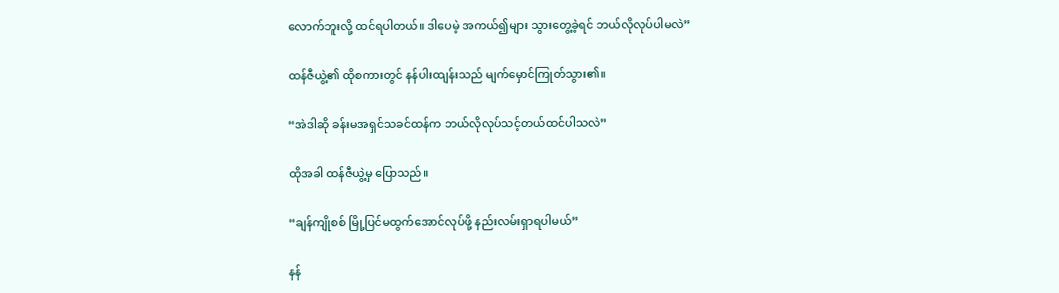လောက်ဘူးလို့ ထင်ရပါတယ်။ ဒါပေမဲ့ အကယ်၍များ သွားတွေ့ခဲ့ရင် ဘယ်လိုလုပ်ပါမလဲ”

ထန်ဇီယွဲ့၏ ထိုစကားတွင် နန်ပါးထျန်းသည် မျက်မှောင်ကြုတ်သွား၏။

“အဲဒါဆို ခန်းမအရှင်သခင်ထန်က ဘယ်လိုလုပ်သင့်တယ်ထင်ပါသလဲ”

ထိုအခါ ထန်ဇီယွဲ့မှ ပြောသည်။

“ချန်ကျိုစစ် မြို့ပြင်မထွက်အောင်လုပ်ဖို့ နည်းလမ်းရှာရပါမယ်”

နန်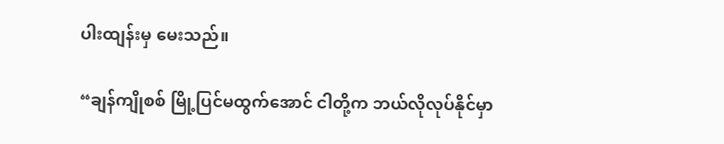ပါးထျန်းမှ မေးသည်။

“ချန်ကျိုစစ် မြို့ပြင်မထွက်အောင် ငါတို့က ဘယ်လိုလုပ်နိုင်မှာ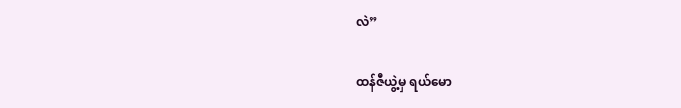လဲ”

ထန်ဇီယွဲ့မှ ရယ်မော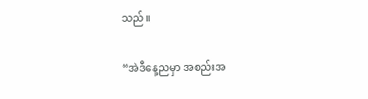သည်။

“အဲဒီနေ့ညမှာ အစည်းအ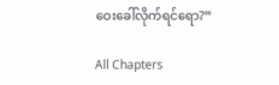ဝေးခေါ်လိုက်ရင်ရော?”

All Chapters